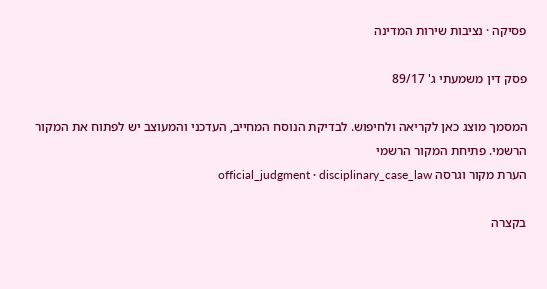פסיקה · נציבות שירות המדינה

פסק דין משמעתי ג' 89/17

המסמך מוצג כאן לקריאה ולחיפוש. לבדיקת הנוסח המחייב, העדכני והמעוצב יש לפתוח את המקור הרשמי. פתיחת המקור הרשמי
הערת מקור וגרסה official_judgment · disciplinary_case_law

בקצרה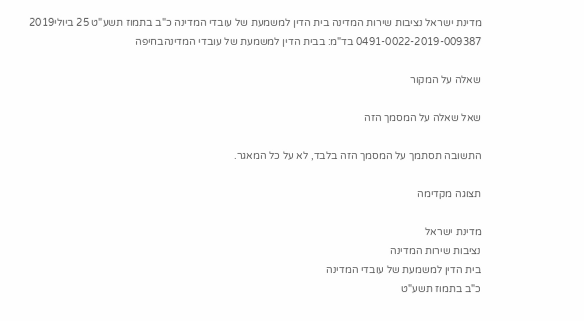מדינת ישראל נציבות שירות המדינה בית הדין למשמעת של עובדי המדינה כ"ב בתמוז תשע"ט 25 ביולי2019 0491-0022-2019-009387 בד"מ: בבית הדין למשמעת של עובדי המדינהבחיפה

שאלה על המקור

שאל שאלה על המסמך הזה

התשובה תסתמך על המסמך הזה בלבד, לא על כל המאגר.

תצוגה מקדימה

מדינת ישראל
נציבות שירות המדינה
בית הדין למשמעת של עובדי המדינה
כ"ב בתמוז תשע"ט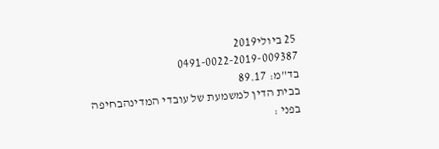25 ביולי2019
0491-0022-2019-009387
בד"מ: 89.17
בבית הדין למשמעת של עובדי המדינהבחיפה
בפני :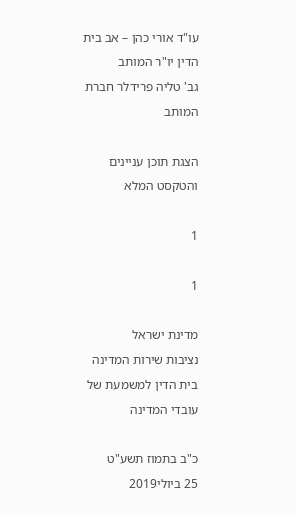עו"ד אורי כהן – אב בית הדין יו"ר המותב
גב' טליה פרידלר חברת המותב

הצגת תוכן עניינים והטקסט המלא

1

1

מדינת ישראל
נציבות שירות המדינה
בית הדין למשמעת של עובדי המדינה

כ"ב בתמוז תשע"ט
25 ביולי2019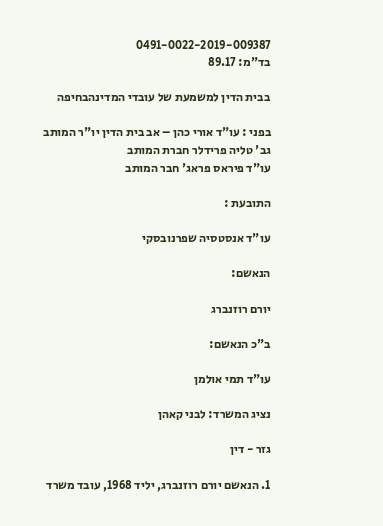0491-0022-2019-009387
בד"מ: 89.17

בבית הדין למשמעת של עובדי המדינהבחיפה

בפני : עו"ד אורי כהן – אב בית הדין יו"ר המותב
גב' טליה פרידלר חברת המותב
עו"ד פיראס פראג' חבר המותב

התובעת :

עו"ד אנסטסיה שפרנובסקי

הנאשם:

יורם רוזנברג

ב"כ הנאשם:

עו"ד תמי אולמן

נציג המשרד: לבני קאהן

גזר - דין

1. הנאשם יורם רוזנברג, יליד 1968, עובד משרד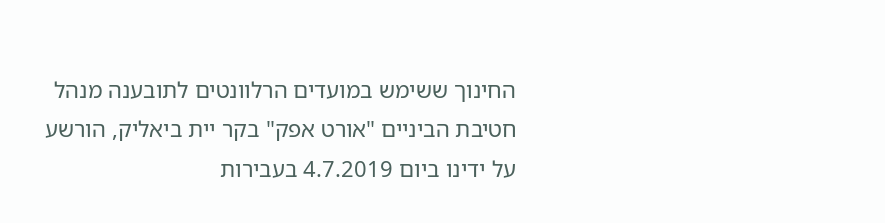החינוך ששימש במועדים הרלוונטים לתובענה מנהל
חטיבת הביניים "אורט אפק" בקר יית ביאליק, הורשע על ידינו ביום 4.7.2019 בעבירות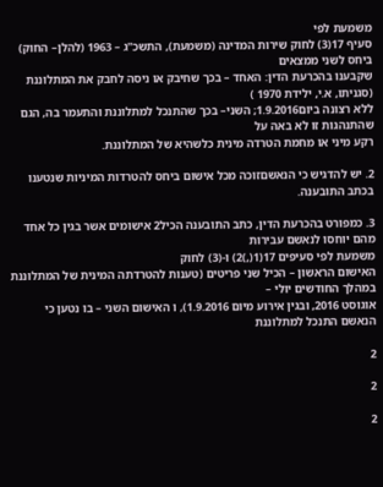משמעת לפי
סעיף 17(3) לחוק שירות המדינה (משמעת), התשכ"ג – 1963 (להלן– החוק) ביחס לשני ממצאים
שקבענו בהכרעת הדין: האחד – בכך שחיבק או ניסה לחבק את המתלוננת (סגניתו, א.י, ילידת 1970 )
ללא רצונה ביום1.9.2016; השני– בכך שהתנכל למתלוננת והתעמר בה, הגם שהתנהגות זו לא באה על
רקע מיני או מחמת הטרדה מינית כלשהיא של המתלוננת.

2. יש להדגיש כי הנאשםזוכה מכל אישום ביחס להטרדות המיניות שנטענו בכתב התובענה.

3. כמפורט בהכרעת הדין, כתב התובענה הכיל2 אישומים אשר בגין כל אחד מהם יוחסו לנאשם עבירות
משמעת לפי סעיפים 17(1(,)2) ו-(3) לחוק
האישום הראשון – הכיל שני פריטים (טענות להטרדתה המינית של המתלוננת במהלך החודשים יולי –
אוגוסט 2016, ובגין אירוע מיום 1.9.2016), ו האישום השני – בו נטען כי הנאשם התנכל למתלוננת

2

2

2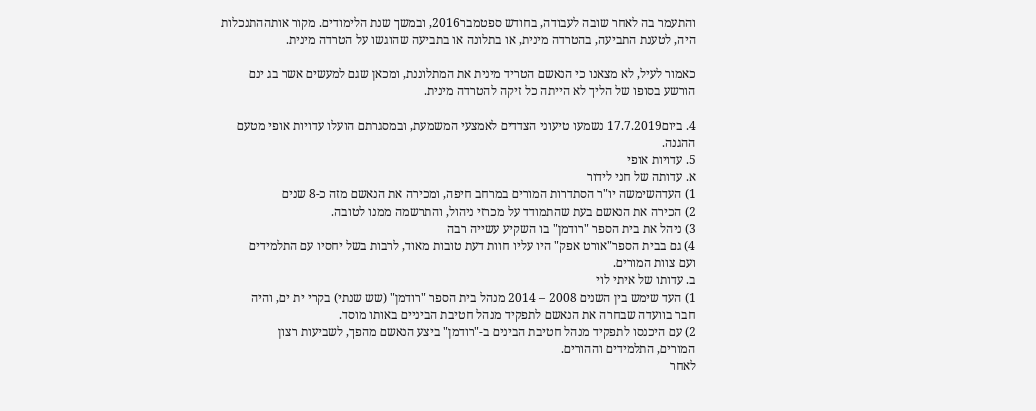והתעמר בה לאחר שובה לעבודה, בחודש ספטמבר2016, ובמשך שנת הלימודים. מקור אותההתנכלות
היה, לטענת התביעה, בהטרדה מינית, או בתלונה או בתביעה שהוגשו על הטרדה מינית.

כאמור לעיל, לא מצאנו כי הנאשם הטריד מינית את המתלוננת, ומכאן שגם למעשים אשר בג ינם
הורשע בסופו של הליך לא הייתה כל זיקה להטרדה מינית.

4. ביום17.7.2019 נשמעו טיעוני הצדדים לאמצעי המשמעת, ובמסגרתם הועלו עדויות אופי מטעם
ההגנה.
5. עדויות אופי
א. עדותה של חני לידור
1) העדהשימשה יו"ר הסתדרות המורים במרחב חיפה, ומכירה את הנאשם מזה כ-8 שנים
2) הכירה את הנאשם בעת שהתמודד על מכרזי ניהול, והתרשמה ממנו לטובה.
3) ניהל את בית הספר "רודמן" בו השקיע עשייה רבה
4) גם בבית הספר"אורט אפק" היו עליו חוות דעת טובות מאוד, לרבות בשל יחסיו עם התלמידים
ועם צוות המורים.
ב. עדותו של איתי לוי
1) העד שימש בין השנים 2008 – 2014 מנהל בית הספר "רודמן" (שש שנתי) בקרי ית ים, והיה
חבר בוועדה שבחרה את הנאשם לתפקיד מנהל חטיבת הביניים באותו מוסד.
2) עם היכנסו לתפקיד מנהל חטיבת הבינים ב-"רודמן" ביצע הנאשם מהפך, לשביעות רצון
המורים, התלמידים וההורים.
לאחר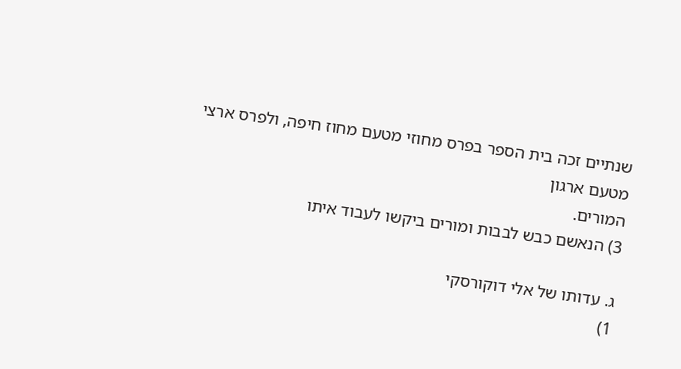שנתיים זכה בית הספר בפרס מחוזי מטעם מחוז חיפה, ולפרס ארצי מטעם ארגון
המורים.
3) הנאשם כבש לבבות ומורים ביקשו לעבוד איתו

ג. עדותו של אלי דוקורסקי
1)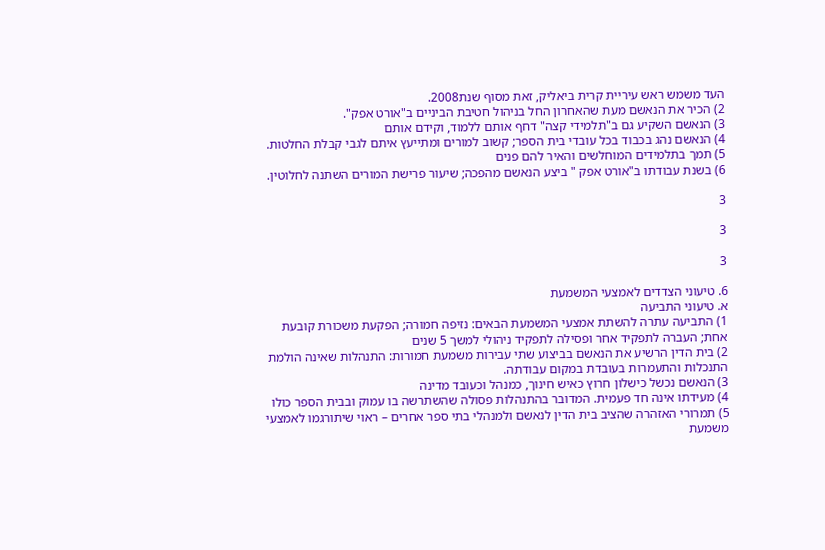העד משמש ראש עיריית קרית ביאליק, זאת מסוף שנת2008.
2) הכיר את הנאשם מעת שהאחרון החל בניהול חטיבת הביניים ב"אורט אפק".
3) הנאשם השקיע גם ב"תלמידי קצה" דחף אותם ללמוד, וקידם אותם
4) הנאשם נהג בכבוד בכל עובדי בית הספר; קשוב למורים ומתייעץ איתם לגבי קבלת החלטות.
5) תמך בתלמידים המוחלשים והאיר להם פנים
6) בשנת עבודתו ב"אורט אפק " ביצע הנאשם מהפכה; שיעור פרישת המורים השתנה לחלוטין.

3

3

3

6. טיעוני הצדדים לאמצעי המשמעת
א. טיעוני התביעה
1) התביעה עתרה להשתת אמצעי המשמעת הבאים: נזיפה חמורה; הפקעת משכורת קובעת
אחת; העברה לתפקיד אחר ופסילה לתפקיד ניהולי למשך 5 שנים
2) בית הדין הרשיע את הנאשם בביצוע שתי עבירות משמעת חמורות: התנהלות שאינה הולמת
התנכלות והתעמרות בעובדת במקום עבודתה.
3) הנאשם נכשל כישלון חרוץ כאיש חינוך, כמנהל וכעובד מדינה
4) מעידתו אינה חד פעמית. המדובר בהתנהלות פסולה שהשתרשה בו עמוק ובבית הספר כולו
5) תמרורי האזהרה שהציב בית הדין לנאשם ולמנהלי בתי ספר אחרים – ראוי שיתורגמו לאמצעי
משמעת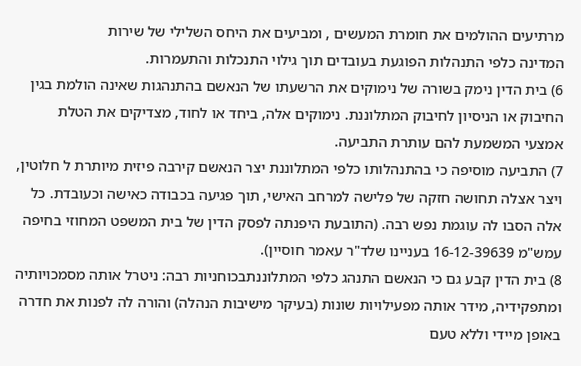מרתיעים ההולמים את חומרת המעשים , ומביעים את היחס השלילי של שירות
המדינה כלפי התנהלות הפוגעת בעובדים תוך גילוי התנכלות והתעמרות.
6) בית הדין נימק בשורה של נימוקים את הרשעתו של הנאשם בהתנהגות שאינה הולמת בגין
החיבוק או הניסיון לחיבוק המתלוננת. נימוקים אלה, ביחד או לחוד, מצדיקים את הטלת
אמצעי המשמעת להם עותרת התביעה.
7) התביעה מוסיפה כי בהתנהלותו כלפי המתלוננת יצר הנאשם קירבה פיזית מיותרת ל חלוטין,
ויצר אצלה תחושה חזקה של פלישה למרחב האישי, תוך פגיעה בכבודה כאישה וכעובדת. כל
אלה הסבו לה עוגמת נפש רבה. (התובעת היפנתה לפסק הדין של בית המשפט המחוזי בחיפה
עמש"מ 16-12-39639 בעניינו שלד"ר עאמר חוסיין).
8) בית הדין קבע גם כי הנאשם התנהג כלפי המתלוננתבכוחניות רבה: ניטרל אותה מסמכויותיה
ומתפקידיה, מידר אותה מפעילויות שונות (בעיקר מישיבות הנהלה) והורה לה לפנות את חדרה
באופן מיידי וללא טעם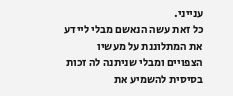ענייני.
כל זאת עשה הנאשם מבלי ליידע את המתלוננת על מעשיו הצפויים ומבלי שניתנה לה זכות
בסיסית להשמיע את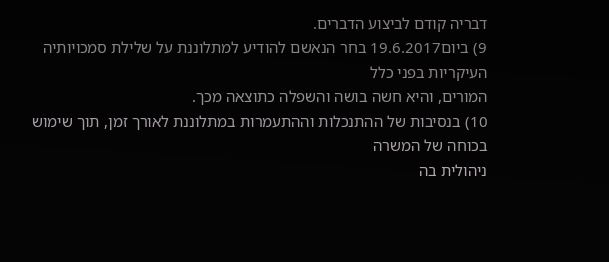דבריה קודם לביצוע הדברים.
9) ביום19.6.2017 בחר הנאשם להודיע למתלוננת על שלילת סמכויותיה העיקריות בפני כלל
המורים, והיא חשה בושה והשפלה כתוצאה מכך.
10) בנסיבות של ההתנכלות וההתעמרות במתלוננת לאורך זמן, תוך שימוש בכוחה של המשרה
ניהולית בה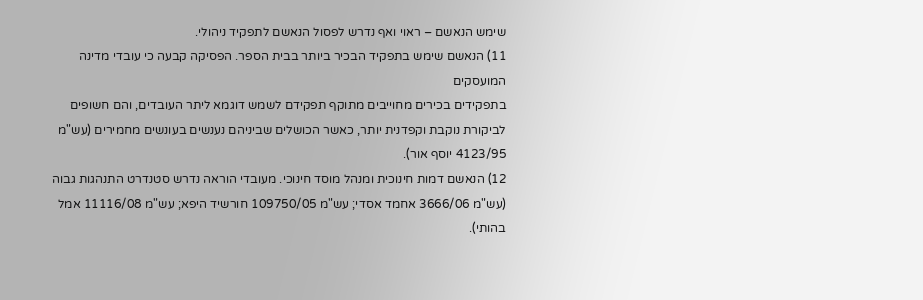שימש הנאשם – ראוי ואף נדרש לפסול הנאשם לתפקיד ניהולי.
11) הנאשם שימש בתפקיד הבכיר ביותר בבית הספר. הפסיקה קבעה כי עובדי מדינה המועסקים
בתפקידים בכירים מחוייבים מתוקף תפקידם לשמש דוגמא ליתר העובדים, והם חשופים
לביקורת נוקבת וקפדנית יותר, כאשר הכושלים שביניהם נענשים בעונשים מחמירים (עש"מ
4123/95 יוסף אור).
12) הנאשם דמות חינוכית ומנהל מוסד חינוכי. מעובדי הוראה נדרש סטנדרט התנהגות גבוה
(עש"מ 3666/06 אחמד אסדי; עש"מ 109750/05 חורשיד היפא; עש"מ 11116/08 אמל בהותי).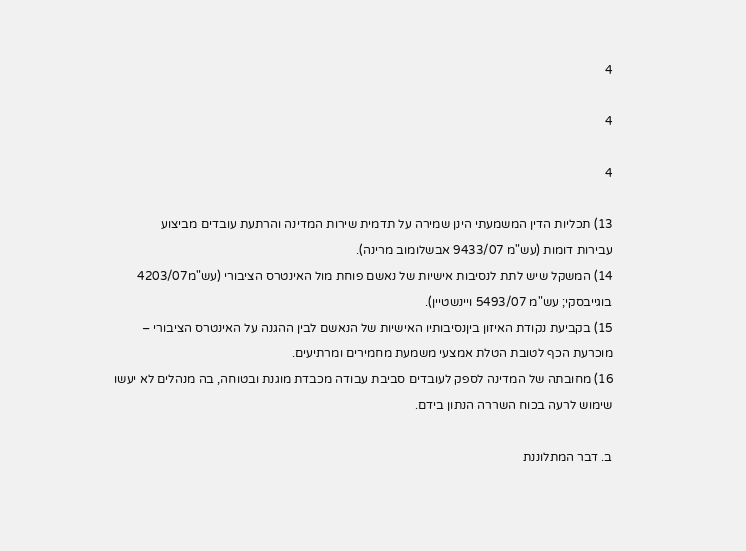4

4

4

13) תכליות הדין המשמעתי הינן שמירה על תדמית שירות המדינה והרתעת עובדים מביצוע
עבירות דומות (עש"מ 9433/07 אבשלומוב מרינה).
14) המשקל שיש לתת לנסיבות אישיות של נאשם פוחת מול האינטרס הציבורי (עש"מ4203/07
בוגייבסקי; עש"מ 5493/07 ויינשטיין).
15) בקביעת נקודת האיזון ביןנסיבותיו האישיות של הנאשם לבין ההגנה על האינטרס הציבורי –
מוכרעת הכף לטובת הטלת אמצעי משמעת מחמירים ומרתיעים.
16) מחובתה של המדינה לספק לעובדים סביבת עבודה מכבדת מוגנת ובטוחה, בה מנהלים לא יעשו
שימוש לרעה בכוח השררה הנתון בידם.

ב. דבר המתלוננת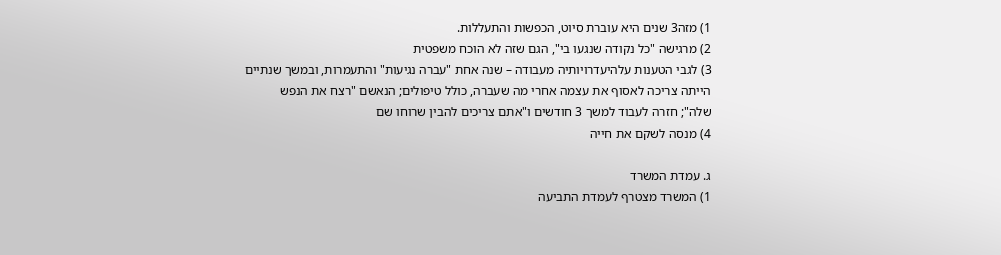1) מזה3 שנים היא עוברת סיוט, הכפשות והתעללות.
2) מרגישה "כל נקודה שנגעו בי", הגם שזה לא הוכח משפטית
3) לגבי הטענות עלהיעדרויותיה מעבודה – שנה אחת "עברה נגיעות" והתעמרות, ובמשך שנתיים
הייתה צריכה לאסוף את עצמה אחרי מה שעברה, כולל טיפולים; הנאשם "רצח את הנפש
שלה"; חזרה לעבוד למשך 3 חודשים ו"אתם צריכים להבין שרוחו שם
4) מנסה לשקם את חייה

ג. עמדת המשרד
1) המשרד מצטרף לעמדת התביעה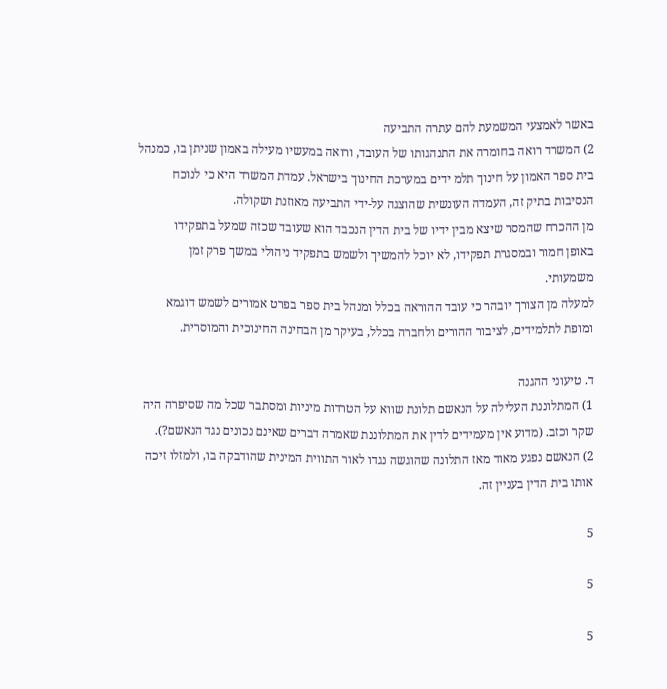באשר לאמצעי המשמעת להם עתרה התביעה
2) המשרד רואה בחומרה את התנהגותו של העובד, ורואה במעשיו מעילה באמון שניתן בו, כמנהל
בית ספר האמון על חינוך תלמ ידים במערכת החינוך בישראל. עמדת המשרד היא כי לנוכח
הנסיבות בתיק זה, העמדה העונשית שהוצגה על-ידי התביעה מאוזנת ושקולה.
מן ההכרח שהמסר שיצא מבין ידיו של בית הדין הנכבד הוא שעובד שכזה שמעל בתפקידו
באופן חמור ובמסגרת תפקידו, לא יוכל להמשיך ולשמש בתפקיד ניהולי במשך פרק זמן
משמעותי.
למעלה מן הצורך יובהר כי עובד ההוראה בכלל ומנהל בית ספר בפרט אמורים לשמש דוגמא
ומופת לתלמידים, לציבור ההורים ולחברה בכלל, בעיקר מן הבחינה החינוכית והמוסרית.

ד. טיעוני ההגנה
1) המתלוננת העלילה על הנאשם תלונת שווא על הטרדות מיניות ומסתבר שכל מה שסיפרה היה
שקר וכזב. (מדוע אין מעמידים לדין את המתלוננת שאמרה דברים שאינם נכונים נגד הנאשם?).
2) הנאשם נפגע מאוד מאז התלונה שהוגשה נגדו לאור התווית המינית שהודבקה בו, ולמזלו זיכה
אותו בית הדין בעניין זה.

5

5

5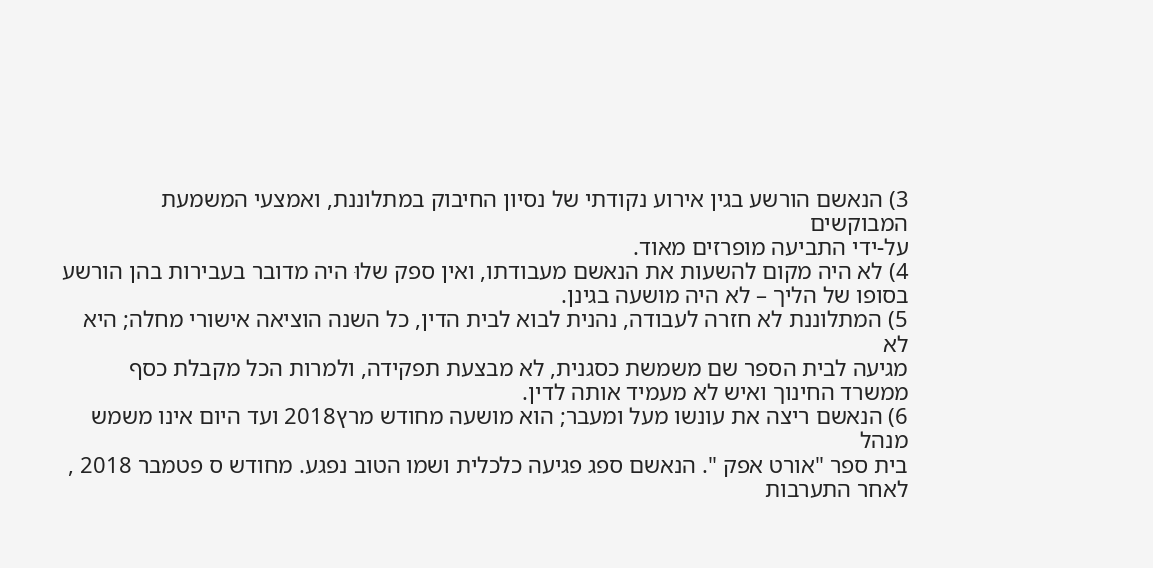3) הנאשם הורשע בגין אירוע נקודתי של נסיון החיבוק במתלוננת, ואמצעי המשמעת המבוקשים
על-ידי התביעה מופרזים מאוד.
4) לא היה מקום להשעות את הנאשם מעבודתו, ואין ספק שלוּ היה מדובר בעבירות בהן הורשע
בסופו של הליך – לא היה מושעה בגינן.
5) המתלוננת לא חזרה לעבודה, נהנית לבוא לבית הדין, כל השנה הוציאה אישורי מחלה; היא לא
מגיעה לבית הספר שם משמשת כסגנית, לא מבצעת תפקידה, ולמרות הכל מקבלת כסף
ממשרד החינוך ואיש לא מעמיד אותה לדין.
6) הנאשם ריצה את עונשו מעל ומעבר; הוא מושעה מחודש מרץ2018 ועד היום אינו משמש מנהל
בית ספר "אורט אפק ". הנאשם ספג פגיעה כלכלית ושמו הטוב נפגע. מחודש ס פטמבר 2018 ,
לאחר התערבות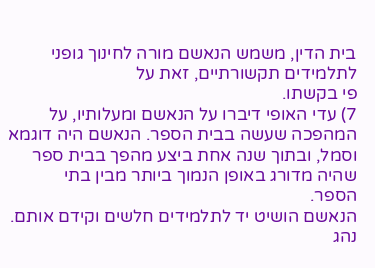בית הדין, משמש הנאשם מורה לחינוך גופני לתלמידים תקשורתיים, זאת על
פי בקשתו.
7) עדי האופי דיברו על הנאשם ומעלותיו, על המהפכה שעשה בבית הספר. הנאשם היה דוגמא
וסמל, ובתוך שנה אחת ביצע מהפך בבית ספר שהיה מדורג באופן הנמוך ביותר מבין בתי
הספר.
הנאשם הושיט יד לתלמידים חלשים וקידם אותם. נהג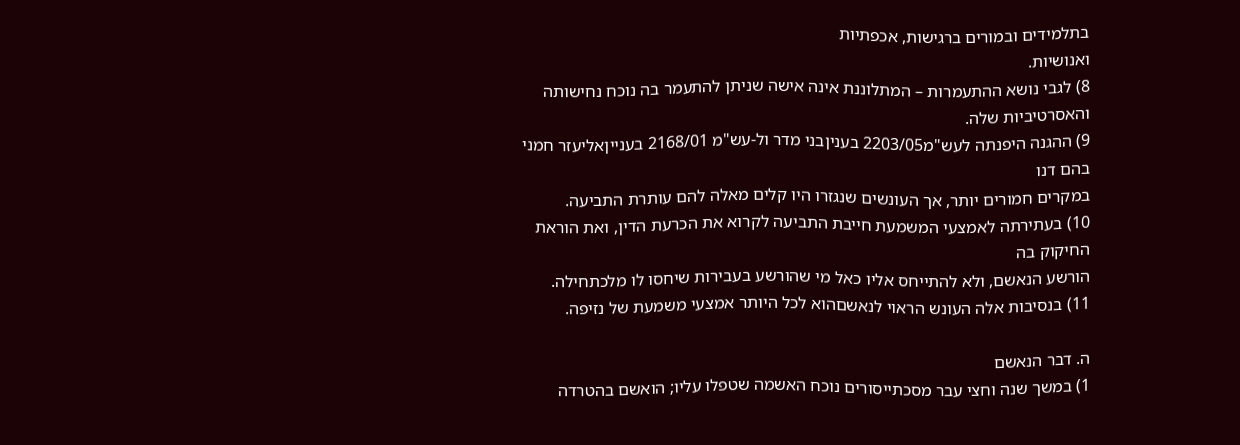בתלמידים ובמורים ברגישות, אכפתיות
ואנושיות.
8) לגבי נושא ההתעמרות – המתלוננת אינה אישה שניתן להתעמר בה נוכח נחישותה
והאסרטיביות שלה.
9) ההגנה היפנתה לעש"מ2203/05 בעניןבני מדר ול-עש"מ 2168/01 בענייןאליעזר חמני בהם דנו
במקרים חמורים יותר, אך העונשים שנגזרו היו קלים מאלה להם עותרת התביעה.
10) בעתירתה לאמצעי המשמעת חייבת התביעה לקרוא את הכרעת הדין, ואת הוראת החיקוק בה
הורשע הנאשם, ולא להתייחס אליו כאל מי שהורשע בעבירות שיחסו לו מלכתחילה.
11) בנסיבות אלה העונש הראוי לנאשםהוא לכל היותר אמצעי משמעת של נזיפה.

ה. דבר הנאשם
1) במשך שנה וחצי עבר מסכתייסורים נוכח האשמה שטפלו עליו; הואשם בהטרדה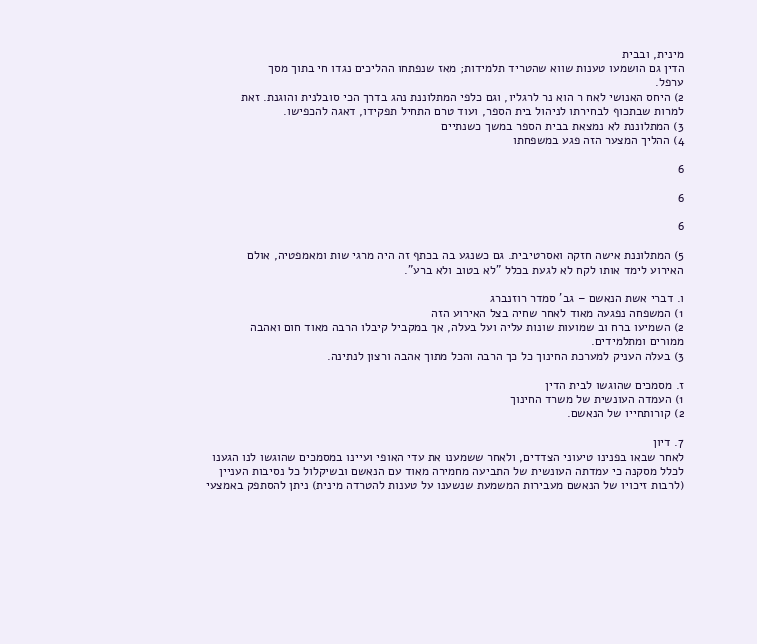מינית, ובבית
הדין גם הושמעו טענות שווא שהטריד תלמידות; מאז שנפתחו ההליכים נגדו חי בתוך מסך
ערפל.
2) היחס האנושי לאח ר הוא נר לרגליו, וגם כלפי המתלוננת נהג בדרך הכי סובלנית והוגנת. זאת
למרות שבתכוף לבחירתו לניהול בית הספר, ועוד טרם התחיל תפקידו, דאגה להכפישו.
3) המתלוננת לא נמצאת בבית הספר במשך כשנתיים
4) ההליך המצער הזה פגע במשפחתו

6

6

6

5) המתלוננת אישה חזקה ואסרטיבית. גם כשנגע בה בכתף זה היה מרגי שות ומאמפטיה, אולם
האירוע לימד אותו לקח לא לגעת בכלל "לא בטוב ולא ברע".

ו. דברי אשת הנאשם – גב' סמדר רוזנברג
1) המשפחה נפגעה מאוד לאחר שחיה בצל האירוע הזה
2) השמיעו ברח וב שמועות שונות עליה ועל בעלה, אך במקביל קיבלו הרבה מאוד חום ואהבה
ממורים ומתלמידים.
3) בעלה העניק למערכת החינוך כל כך הרבה והכל מתוך אהבה ורצון לנתינה.

ז. מסמכים שהוגשו לבית הדין
1) העמדה העונשית של משרד החינוך
2) קורותחייו של הנאשם.

7. דיון
לאחר שבאו בפנינו טיעוני הצדדים, ולאחר ששמענו את עדי האופי ועיינו במסמכים שהוגשו לנו הגענו
לכלל מסקנה כי עמדתה העונשית של התביעה מחמירה מאוד עם הנאשם ובשיקלול כל נסיבות העניין
(לרבות זיכויו של הנאשם מעבירות המשמעת שנשענו על טענות להטרדה מינית) ניתן להסתפק באמצעי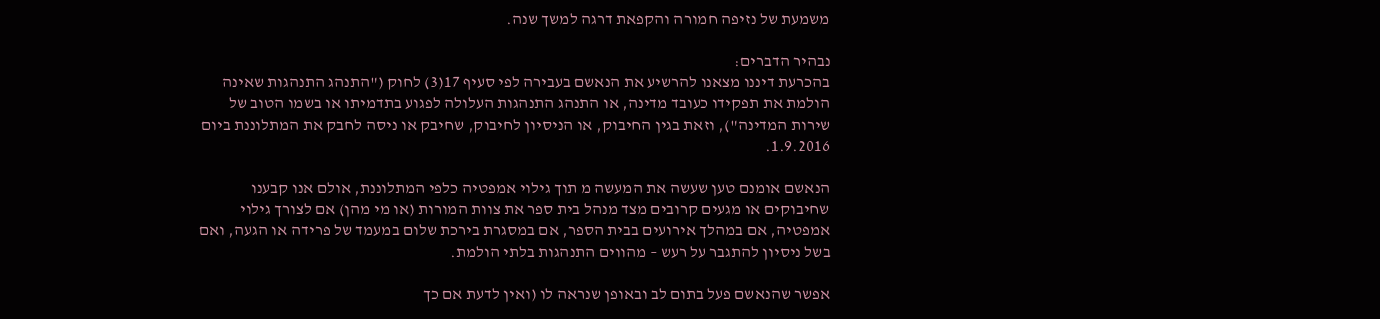משמעת של נזיפה חמורה והקפאת דרגה למשך שנה.

נבהיר הדברים:
בהכרעת דיננו מצאנו להרשיע את הנאשם בעבירה לפי סעיף 17(3) לחוק ("התנהג התנהגות שאינה
הולמת את תפקידו כעובד מדינה, או התנהג התנהגות העלולה לפגוע בתדמיתו או בשמו הטוב של
שירות המדינה"), וזאת בגין החיבוק, או הניסיון לחיבוק, שחיבק או ניסה לחבק את המתלוננת ביום
1.9.2016.

הנאשם אומנם טען שעשה את המעשה מ תוך גילוי אמפטיה כלפי המתלוננת, אולם אנו קבענו
שחיבוקים או מגעים קרובים מצד מנהל בית ספר את צוות המורות (או מי מהן) אם לצורך גילוי
אמפטיה, אם במהלך אירועים בבית הספר, אם במסגרת בירכת שלום במעמד של פרידה או הגעה, ואם
בשל ניסיון להתגבר על רעש – מהווים התנהגות בלתי הולמת.

אפשר שהנאשם פעל בתום לב ובאופן שנראה לו (ואין לדעת אם כך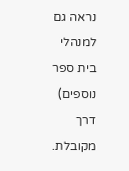נראה גם למנהלי בית ספר נוספים)
דרך מקובלת.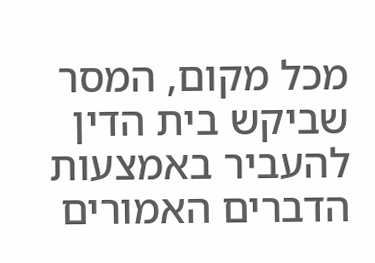מכל מקום, המסר שביקש בית הדין להעביר באמצעות הדברים האמורים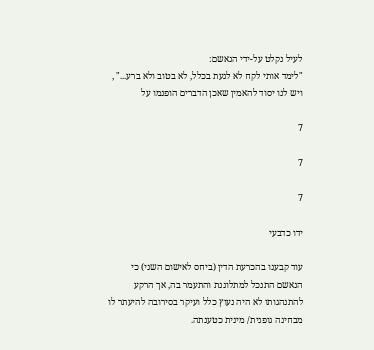לעיל נקלט על-ידי הנאשם:
"לימד אותי לקח לא לגעת בכלל, לא בטוב ולא ברע..." , ויש לנו יסוד להאמין שאכן הדברים הופנמו על

7

7

7

ידו כדבעי

עוד קבענו בהכרעת הדין (ביחס לאישום השני) כי הנאשם התנכל למתלוננת והתעמר בה, אך הרקע
להתנהגותו לא היה נעוץ כלל ועיקר בסירובה להיעתר לו מבחינה גופנית/ מינית כטענתה.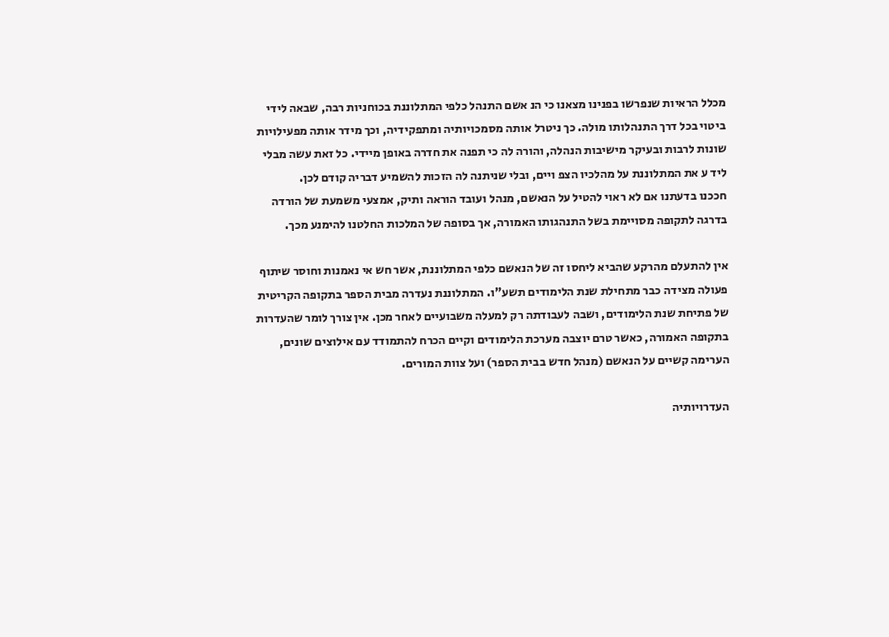מכלל הראיות שנפרשו בפנינו מצאנו כי הנ אשם התנהל כלפי המתלוננת בכוחניות רבה, שבאה לידי
ביטוי בכל דרך התנהלותו מולה. כך ניטרל אותה מסמכויותיה ומתפקידיה, וכך מידר אותה מפעילויות
שונות לרבות ובעיקר מישיבות הנהלה, והורה לה כי תפנה את חדרה באופן מיידי. כל זאת עשה מבלי
ליד ע את המתלוננת על מהלכיו הצפ ויים, ובלי שניתנה לה הזכות להשמיע דבריה קודם לכן.
חככנו בדעתנו אם לא ראוי להטיל על הנאשם, מנהל ועובד הוראה ותיק, אמצעי משמעת של הורדה
בדרגה לתקופה מסויימת בשל התנהגותו האמורה, אך בסופה של המלכות החלטנו להימנע מכך.

אין להתעלם מהרקע שהביא ליחסו זה של הנאשם כלפי המתלוננת, אשר חש אי נאמנות וחוסר שיתוף
פעולה מצידה כבר מתחילת שנת הלימודים תשע"ו. המתלוננת נעדרה מבית הספר בתקופה הקריטית
של פתיחת שנת הלימודים, ושבה לעבודתה רק למעלה משבועיים לאחר מכן. אין צורך לומר שהעדרות
בתקופה האמורה, כאשר טרם יוצבה מערכת הלימודים וקיים הכרח להתמודד עם אילוצים שונים,
הערימה קשיים על הנאשם (מנהל חדש בבית הספר) ועל צוות המורים.

העדרויותיה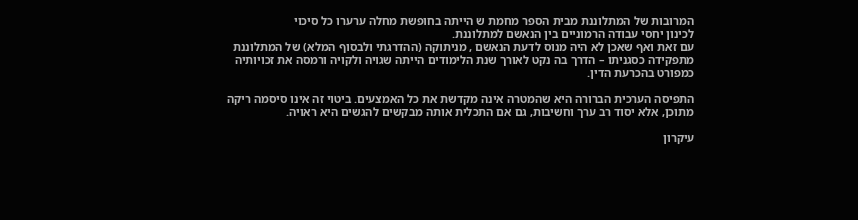המרובות של המתלוננת מבית הספר מחמת ש הייתה בחופשת מחלה ערערו כל סיכוי
לכינון יחסי עבודה הרמוניים בין הנאשם למתלוננת.
עם זאת ואף שאכן לא היה מנוס לדעת הנאשם , מניתוקה (ההדרגתי ולבסוף המלא) של המתלוננת
מתפקידה כסגניתו – הדרך בה נקט לאורך שנת הלימודים הייתה שגויה ולקויה ורמסה את זכויותיה
כמפורט בהכרעת הדין.

התפיסה הערכית הברורה היא שהמטרה אינה מקדשת את כל האמצעים. ביטוי זה אינו סיסמה ריקה
מתוכן, אלא יסוד רב ערך וחשיבות, גם אם התכלית אותה מבקשים להגשים היא ראויה.

עיקרון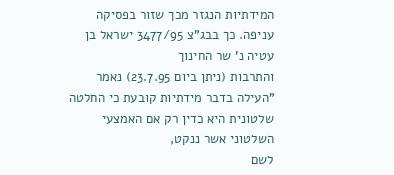המידתיות הנגזר מכך שזור בפסיקה עניפה. כך בבג"צ 3477/95 ישראל בן עטיה נ' שר החינוך
והתרבות (ניתן ביום 23.7.95) נאמר
"העילה בדבר מידתיות קובעת כי החלטה שלטונית היא כדין רק אם האמצעי השלטוני אשר ננקט,
לשם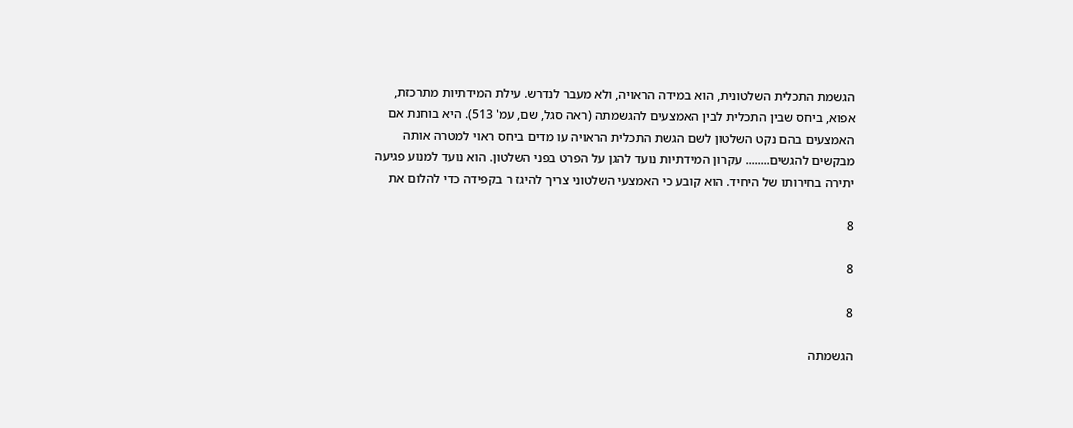הגשמת התכלית השלטונית, הוא במידה הראויה, ולא מעבר לנדרש. עילת המידתיות מתרכזת,
אפוא, ביחס שבין התכלית לבין האמצעים להגשמתה (ראה סגל, שם, עמ' 513). היא בוחנת אם
האמצעים בהם נקט השלטון לשם הגשת התכלית הראויה עו מדים ביחס ראוי למטרה אותה
מבקשים להגשים........ עקרון המידתיות נועד להגן על הפרט בפני השלטון. הוא נועד למנוע פגיעה
יתירה בחירותו של היחיד. הוא קובע כי האמצעי השלטוני צריך להיגז ר בקפידה כדי להלום את

8

8

8

הגשמתה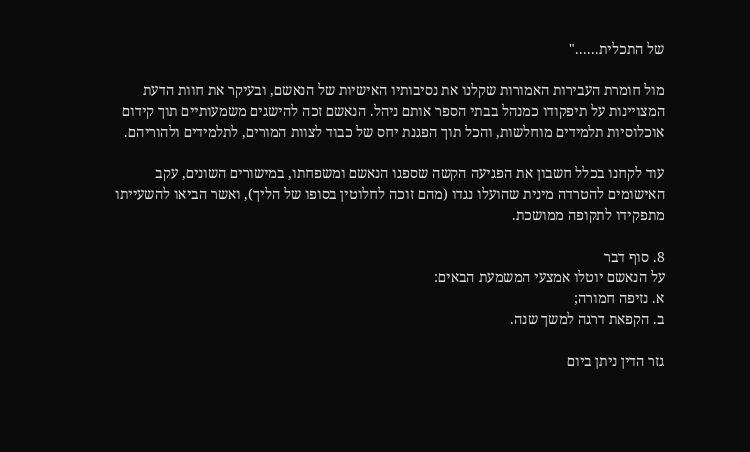של התכלית......"

מול חומרת העבירות האמורות שקלנו את נסיבותיו האישיות של הנאשם, ובעיקר את חוות הדעת
המצויינות על תיפקודו כמנהל בבתי הספר אותם ניהל. הנאשם זכה להישגים משמעותיים תוך קידום
אוכלוסיות תלמידים מוחלשות, והכל תוך הפגנת יחס של כבוד לצוות המורים, לתלמידים ולהוריהם.

עוד לקחנו בכלל חשבון את הפגיעה הקשה שספגו הנאשם ומשפחתו, במישורים השונים, עקב
האישומים להטרדה מינית שהועלו נגדו (מהם זוכה לחלוטין בסופו של הליך), ואשר הביאו להשעייתו
מתפקידו לתקופה ממושכת.

8. סוף דבר
על הנאשם יוטלו אמצעי המשמעת הבאים:
א. נזיפה חמורה;
ב. הקפאת דרגה למשך שנה.

גזר הדין ניתן ביום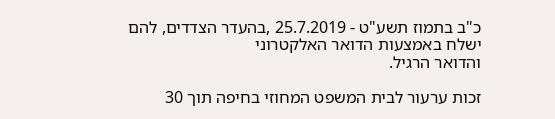כ"ב בתמוז תשע"ט - 25.7.2019 ,בהעדר הצדדים, להם ישלח באמצעות הדואר האלקטרוני
והדואר הרגיל.

זכות ערעור לבית המשפט המחוזי בחיפה תוך 30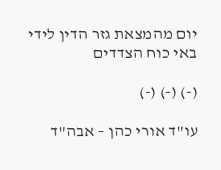יום מהמצאת גזר הדין לידי באי כוח הצדדים

(-) (-) (-)

עו"ד אורי כהן – אבה"ד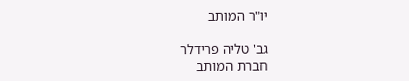יו"ר המותב

גב' טליה פרידלר
חברת המותב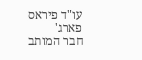עו"ד פיראס פארג'
חבר המותב